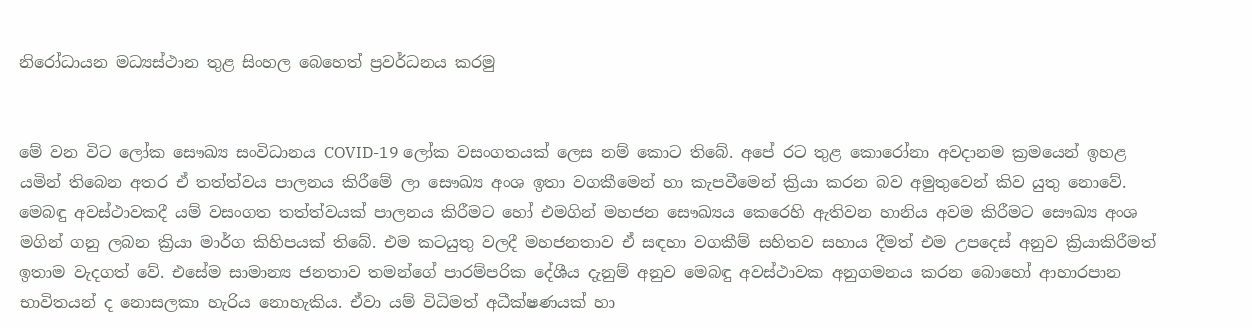නිරෝධායන මධ්‍යස්ථාන තුළ සිංහල බෙහෙත් ප්‍රවර්ධනය කරමු


මේ වන විට ලෝක සෞඛ්‍ය සංවිධානය COVID-19 ලෝක වසංගතයක් ලෙස නම් කොට තිබේ. අපේ රට තුළ කොරෝනා අවදානම ක්‍රමයෙන් ඉහළ යමින් තිබෙන අතර ඒ තත්ත්වය පාලනය කිරීමේ ලා සෞඛ්‍ය අංශ ඉතා වගකීමෙන් හා කැපවීමෙන් ක්‍රියා කරන බව අමුතුවෙන් කිව යුතු නොවේ. මෙබඳු අවස්ථාවකදී යම් වසංගත තත්ත්වයක් පාලනය කිරීමට හෝ එමගින් මහජන සෞඛ්‍යය කෙරෙහි ඇතිවන හානිය අවම කිරීමට සෞඛ්‍ය අංශ මගින් ගනු ලබන ක්‍රියා මාර්ග කිහිපයක් තිබේ. එම කටයුතු වලදී මහජනතාව ඒ සඳහා වගකීම් සහිතව සහාය දීමත් එම උපදෙස් අනුව ක්‍රියාකිරීමත් ඉතාම වැදගත් වේ. එසේම සාමාන්‍ය ජනතාව තමන්ගේ පාරම්පරික දේශීය දැනුම් අනුව මෙබඳු අවස්ථාවක අනුගමනය කරන බොහෝ ආහාරපාන භාවිතයන් ද නොසලකා හැරිය නොහැකිය. ඒවා යම් විධිමත් අධීක්ෂණයක් හා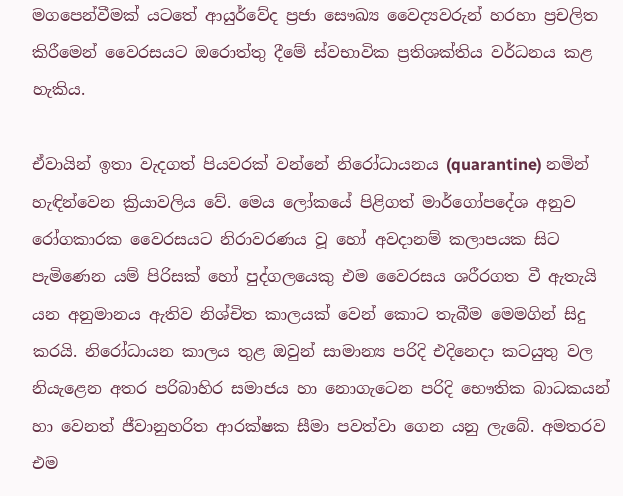මගපෙන්වීමක් යටතේ ආයුර්වේද ප්‍රජා සෞඛ්‍ය වෛද්‍යවරුන් හරහා ප්‍රචලිත කිරීමෙන් වෛරසයට ඔරොත්තු දීමේ ස්වභාවික ප්‍රතිශක්තිය වර්ධනය කළ හැකිය.

ඒවායින් ඉතා වැදගත් පියවරක් වන්නේ නිරෝධායනය (quarantine) නමින් හැඳින්වෙන ක්‍රියාවලිය වේ. මෙය ලෝකයේ පිළිගත් මාර්ගෝපදේශ අනුව රෝගකාරක වෛරසයට නිරාවරණය වූ හෝ අවදානම් කලාපයක සිට පැමිණෙන යම් පිරිසක් හෝ පුද්ගලයෙකු එම වෛරසය ශරීරගත වී ඇතැයි යන අනුමානය ඇතිව නිශ්චිත කාලයක් වෙන් කොට තැබීම මෙමගින් සිදු කරයි. නිරෝධායන කාලය තුළ ඔවුන් සාමාන්‍ය පරිදි එදිනෙදා කටයුතු වල නියැළෙන අතර පරිබාහිර සමාජය හා නොගැටෙන පරිදි භෞතික බාධකයන් හා වෙනත් ජීවානුහරිත ආරක්ෂක සීමා පවත්වා ගෙන යනු ලැබේ. අමතරව එම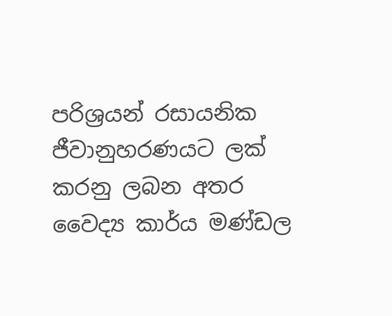පරිශ්‍රයන් රසායනික ජීවානුහරණයට ලක් කරනු ලබන අතර වෛද්‍ය කාර්ය මණ්ඩල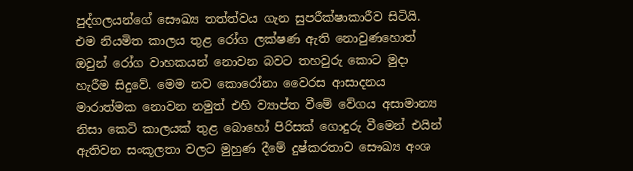පුද්ගලයන්ගේ සෞඛ්‍ය තත්ත්වය ගැන සුපරීක්ෂාකාරීව සිටියි. එම නියමිත කාලය තුළ රෝග ලක්ෂණ ඇති නොවුණහොත් ඔවුන් රෝග වාහකයන් නොවන බවට තහවුරු කොට මුදා හැරීම සිදුවේ. මෙම නව කොරෝනා වෛරස ආසාදනය මාරාත්මක නොවන නමුත් එහි ව්‍යාප්ත වීමේ වේගය අසාමාන්‍ය නිසා කෙටි කාලයක් තුළ බොහෝ පිරිසක් ගොදුරු වීමෙන් එයින් ඇතිවන සංකූලතා වලට මුහුණ දීමේ දුෂ්කරතාව සෞඛ්‍ය අංශ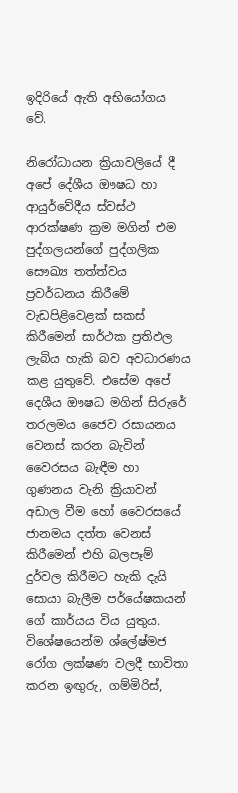ඉදිරියේ ඇති අභියෝගය වේ.

නිරෝධායන ක්‍රියාවලියේ දී අපේ දේශීය ඖෂධ හා ආයුර්වේදීය ස්වස්ථ ආරක්ෂණ ක්‍රම මගින් එම පුද්ගලයන්ගේ පුද්ගලික සෞඛ්‍ය තත්ත්වය ප්‍රවර්ධනය කිරීමේ වැඩපිළිවෙළක් සකස් කිරීමෙන් සාර්ථක ප්‍රතිඵල ලැබිය හැකි බව අවධාරණය කළ යුතුවේ. එසේම අපේ දෙශීය ඖෂධ මගින් සිරුරේ තරලමය ජෛව රසායනය වෙනස් කරන බැවින් වෛරසය බැඳීම හා ගුණනය වැනි ක්‍රියාවන් අඩාල වීම හෝ වෛරසයේ ජානමය දත්ත වෙනස් කිරීමෙන් එහි බලපෑම් දුර්වල කිරීමට හැකි දැයි සොයා බැලීම පර්යේෂකයන් ගේ කාර්යය විය යුතුය. විශේෂයෙන්ම ශ්ලේෂ්මජ රෝග ලක්ෂණ වලදී භාවිතා කරන ඉඟුරු, ගම්මිරිස්,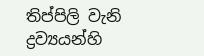තිප්පිලි වැනි ද්‍රව්‍යයන්හි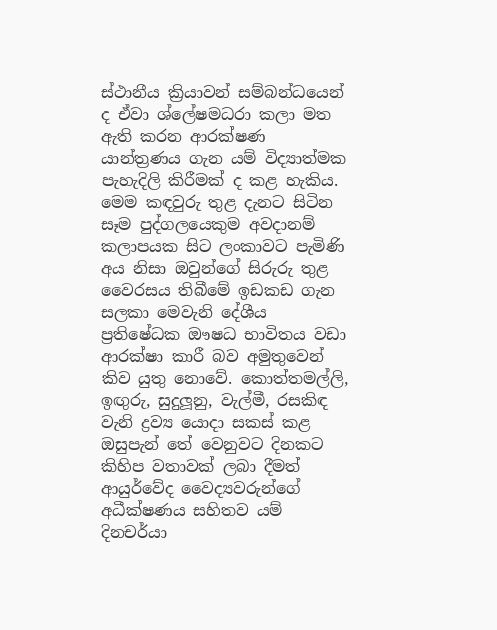ස්ථානීය ක්‍රියාවන් සම්බන්ධයෙන් ද ඒවා ශ්ලේෂමධරා කලා මත ඇති කරන ආරක්ෂණ යාන්ත්‍රණය ගැන යම් විද්‍යාත්මක පැහැදිලි කිරීමක් ද කළ හැකිය. මෙම කඳවුරු තුළ දැනට සිටින සෑම පුද්ගලයෙකුම අවදානම් කලාපයක සිට ලංකාවට පැමිණි අය නිසා ඔවුන්ගේ සිරුරු තුළ වෛරසය තිබීමේ ඉඩකඩ ගැන සලකා මෙවැනි දේශීය ප්‍රතිෂේධක ඖෂධ භාවිතය වඩා ආරක්ෂා කාරී බව අමුතුවෙන් කිව යුතු නොවේ. කොත්තමල්ලි, ඉඟුරු, සුදුලූනු, වැල්මී, රසකිඳ වැනි ද්‍රව්‍ය යොදා සකස් කළ ඔසුපැන් තේ වෙනුවට දිනකට කිහිප වතාවක් ලබා දීමත් ආයුර්වේද වෛද්‍යවරුන්ගේ අධීක්ෂණය සහිතව යම් දිනචර්යා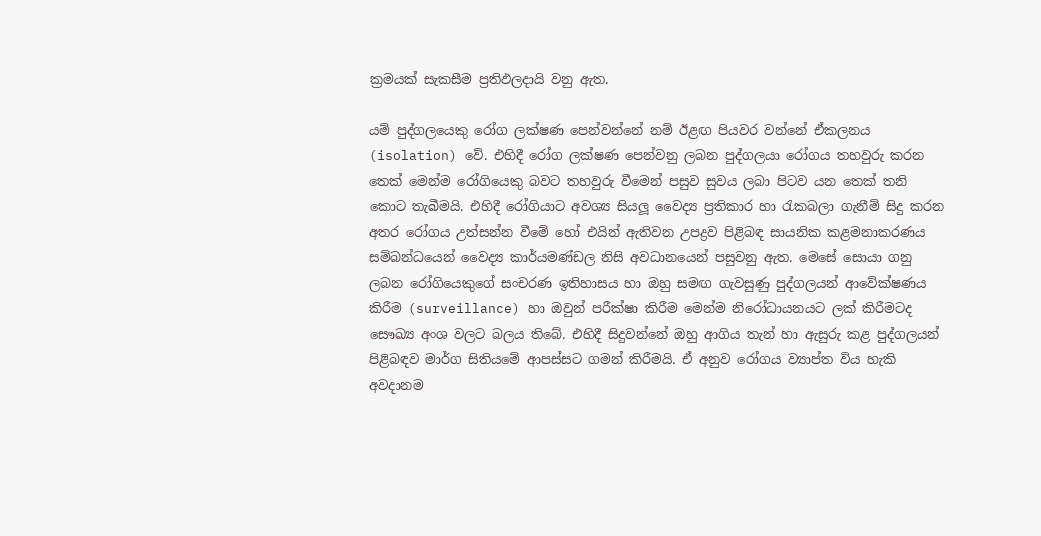ක්‍රමයක් සැකසීම ප්‍රතිඵලදායි වනු ඇත.

යම් පුද්ගලයෙකු රෝග ලක්ෂණ පෙන්වන්නේ නම් ඊළඟ පියවර වන්නේ ඒකලනය (isolation) වේ. එහිදී රෝග ලක්ෂණ පෙන්වනු ලබන පුද්ගලයා රෝගය තහවුරු කරන තෙක් මෙන්ම රෝගියෙකු බවට තහවුරු වීමෙන් පසුව සුවය ලබා පිටව යන තෙක් තනි කොට තැබීමයි. එහිදී රෝගියාට අවශ්‍ය සියලූ වෛද්‍ය ප්‍රතිකාර හා රැකබලා ගැනීම් සිදු කරන අතර රෝගය උත්සන්න වීමේ හෝ එයින් ඇතිවන උපද්‍රව පිළිබඳ සායනික කළමනාකරණය සම්බන්ධයෙන් වෛද්‍ය කාර්යමණ්ඩල නිසි අවධානයෙන් පසුවනු ඇත. මෙසේ සොයා ගනු ලබන රෝගියෙකුගේ සංචරණ ඉතිහාසය හා ඔහු සමඟ ගැවසුණු පුද්ගලයන් ආවේක්ෂණය කිරීම (surveillance) හා ඔවුන් පරීක්ෂා කිරීම මෙන්ම නිරෝධායනයට ලක් කිරීමටද සෞඛ්‍ය අංශ වලට බලය තිබේ. එහිදී සිදුවන්නේ ඔහු ආගිය තැන් හා ඇසුරු කළ පුද්ගලයන් පිළිබඳව මාර්ග සිතියමේ ආපස්සට ගමන් කිරීමයි. ඒ අනුව රෝගය ව්‍යාප්ත විය හැකි අවදානම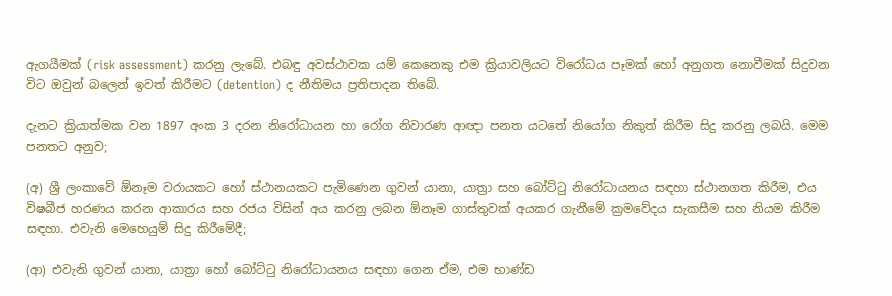ඇගයීමක් (risk assessment) කරනු ලැබේ. එබඳු අවස්ථාවක යම් කෙනෙකු එම ක්‍රියාවලියට විරෝධය පෑමක් හෝ අනුගත නොවීමක් සිදුවන විට ඔවුන් බලෙන් ඉවත් කිරීමට (detention) ද නීතිමය ප්‍රතිපාදන තිබේ.

දැනට ක්‍රියාත්මක වන 1897 අංක 3 දරන නිරෝධායන හා රෝග නිවාරණ ආඥා පනත යටතේ නියෝග නිකුත් කිරීම සිදු කරනු ලබයි. මෙම පනතට අනුව;

(අ) ශ්‍රී ලංකාවේ ඕනෑම වරායකට හෝ ස්ථානයකට පැමිණෙන ගුවන් යානා, යාත්‍රා සහ බෝට්ටු නිරෝධායනය සඳහා ස්ථානගත කිරීම, එය විෂබීජ හරණය කරන ආකාරය සහ රජය විසින් අය කරනු ලබන ඕනෑම ගාස්තුවක් අයකර ගැනීමේ ක්‍රමවේදය සැකසීම සහ නියම කිරීම සඳහා. එවැනි මෙහෙයුම් සිදු කිරීමේදී;

(ආ) එවැනි ගුවන් යානා, යාත්‍රා හෝ බෝට්ටු නිරෝධායනය සඳහා ගෙන ඒම, එම භාණ්ඩ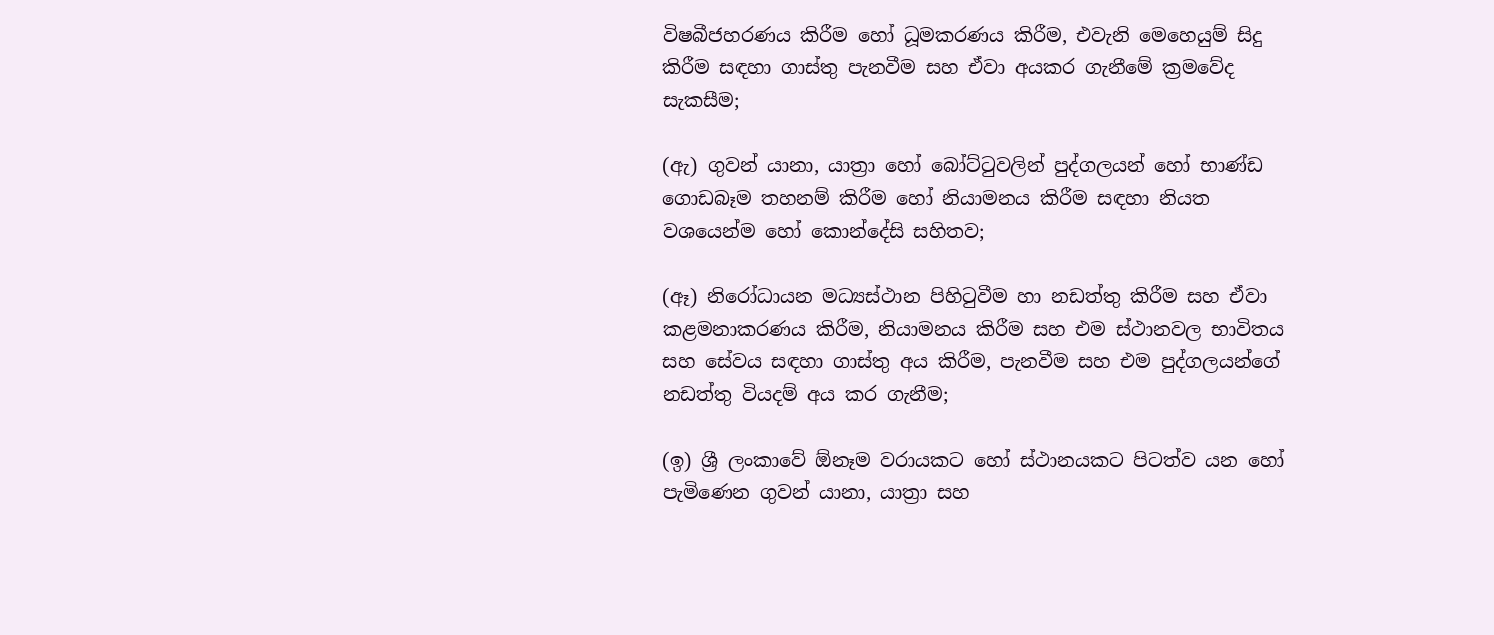විෂබීජහරණය කිරීම හෝ ධූමකරණය කිරීම, එවැනි මෙහෙයුම් සිදු කිරීම සඳහා ගාස්තු පැනවීම සහ ඒවා අයකර ගැනීමේ ක්‍රමවේද සැකසීම;

(ඇ) ගුවන් යානා, යාත්‍රා හෝ බෝට්ටුවලින් පුද්ගලයන් හෝ භාණ්ඩ ගොඩබෑම තහනම් කිරීම හෝ නියාමනය කිරීම සඳහා නියත වශයෙන්ම හෝ කොන්දේසි සහිතව;

(ඈ) නිරෝධායන මධ්‍යස්ථාන පිහිටුවීම හා නඩත්තු කිරීම සහ ඒවා කළමනාකරණය කිරීම, නියාමනය කිරීම සහ එම ස්ථානවල භාවිතය සහ සේවය සඳහා ගාස්තු අය කිරීම, පැනවීම සහ එම පුද්ගලයන්ගේ නඩත්තු වියදම් අය කර ගැනීම;

(ඉ) ශ්‍රී ලංකාවේ ඕනෑම වරායකට හෝ ස්ථානයකට පිටත්ව යන හෝ පැමිණෙන ගුවන් යානා, යාත්‍රා සහ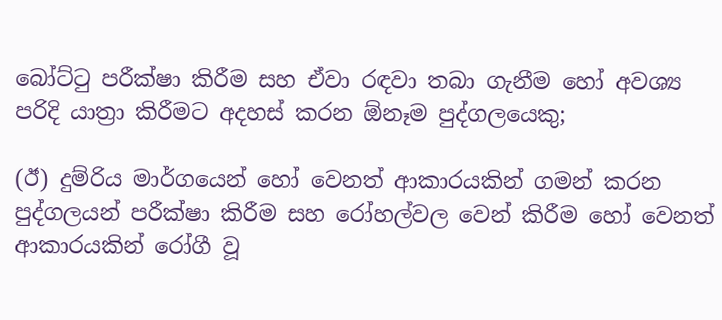බෝට්ටු පරීක්ෂා කිරීම සහ ඒවා රඳවා තබා ගැනීම හෝ අවශ්‍ය පරිදි යාත්‍රා කිරීමට අදහස් කරන ඕනෑම පුද්ගලයෙකු;

(ඊ) දුම්රිය මාර්ගයෙන් හෝ වෙනත් ආකාරයකින් ගමන් කරන පුද්ගලයන් පරීක්ෂා කිරීම සහ රෝහල්වල වෙන් කිරීම හෝ වෙනත් ආකාරයකින් රෝගී වූ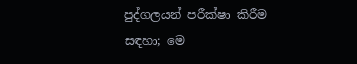පුද්ගලයන් පරීක්ෂා කිරීම සඳහා; මෙ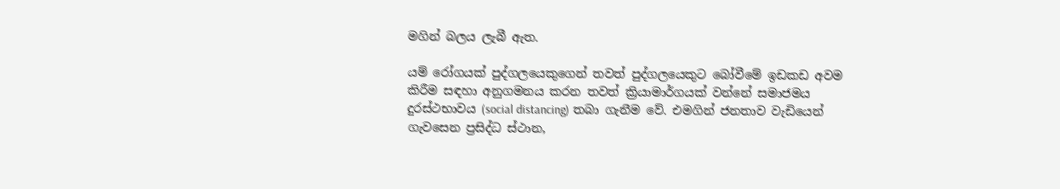මගින් බලය ලැබී ඇත.

යම් රෝගයක් පුද්ගලයෙකුගෙන් තවත් පුද්ගලයෙකුට බෝවීමේ ඉඩකඩ අවම කිරීම සඳහා අනුගමනය කරන තවත් ක්‍රියාමාර්ගයක් වන්නේ සමාජමය දුරස්ථභාවය (social distancing) තබා ගැනීම වේ. එමගින් ජනතාව වැඩියෙන් ගැවසෙන ප්‍රසිද්ධ ස්ථාන,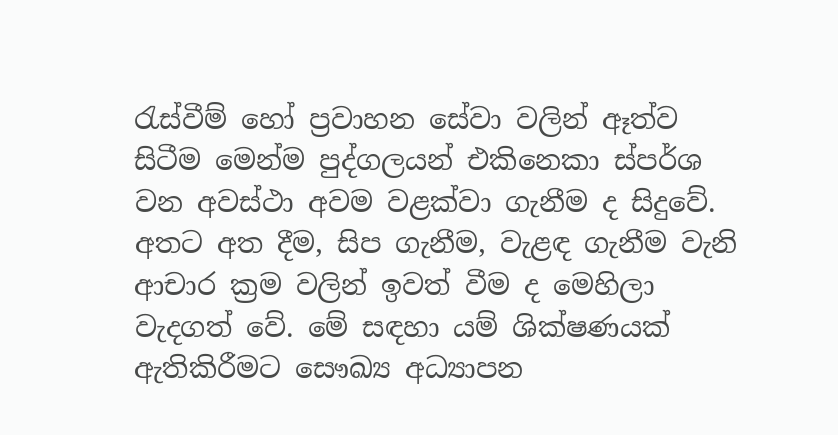රැස්වීම් හෝ ප්‍රවාහන සේවා වලින් ඈත්ව සිටීම මෙන්ම පුද්ගලයන් එකිනෙකා ස්පර්ශ වන අවස්ථා අවම වළක්වා ගැනීම ද සිදුවේ. අතට අත දීම, සිප ගැනීම, වැළඳ ගැනීම වැනි ආචාර ක්‍රම වලින් ඉවත් වීම ද මෙහිලා වැදගත් වේ. මේ සඳහා යම් ශික්ෂණයක් ඇතිකිරීමට සෞඛ්‍ය අධ්‍යාපන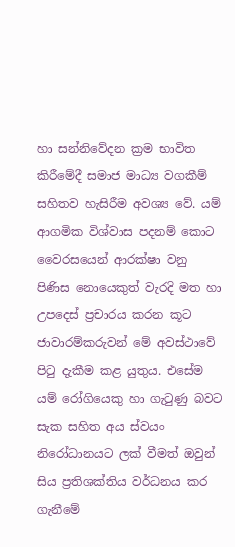හා සන්නිවේදන ක්‍රම භාවිත කිරීමේදී සමාජ මාධ්‍ය වගකීම් සහිතව හැසිරීම අවශ්‍ය වේ. යම් ආගමික විශ්වාස පදනම් කොට වෛරසයෙන් ආරක්ෂා වනු පිණිස නොයෙකුත් වැරදි මත හා උපදෙස් ප්‍රචාරය කරන කූට ජාවාරම්කරුවන් මේ අවස්ථාවේ පිටු දැකීම කළ යුතුය. එසේම යම් රෝගියෙකු හා ගැටුණු බවට සැක සහිත අය ස්වයං නිරෝධානයට ලක් වීමත් ඔවුන් සිය ප්‍රතිශක්තිය වර්ධනය කර ගැනීමේ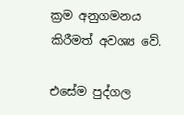ක්‍රම අනුගමනය කිරීමත් අවශ්‍ය වේ.

එසේම පුද්ගල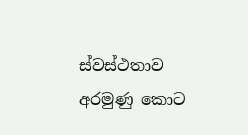ස්වස්ථතාව අරමුණු කොට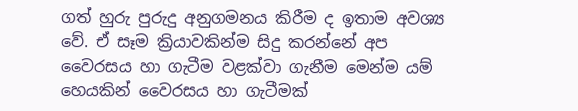ගත් හුරු පුරුදු අනුගමනය කිරීම ද ඉතාම අවශ්‍ය වේ. ඒ සෑම ක්‍රියාවකින්ම සිදු කරන්නේ අප වෛරසය හා ගැටීම වළක්වා ගැනීම මෙන්ම යම් හෙයකින් වෛරසය හා ගැටීමක්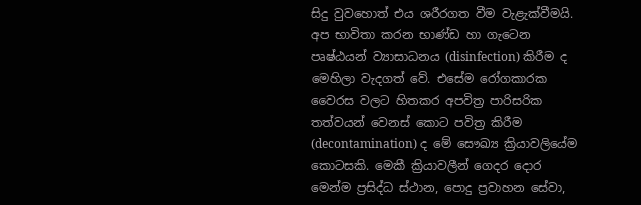සිදු වුවහොත් එය ශරීරගත වීම වැළැක්වීමයි. අප භාවිතා කරන භාණ්ඩ හා ගැටෙන පෘෂ්ඨයන් ව්‍යාසාධනය (disinfection) කිරීම ද මෙහිලා වැදගත් වේ. එසේම රෝගකාරක වෛරස වලට හිතකර අපවිත්‍ර පාරිසරික තත්වයන් වෙනස් කොට පවිත්‍ර කිරීම (decontamination) ද මේ සෞඛ්‍ය ක්‍රියාවලියේම කොටසකි. මෙකී ක්‍රියාවලීන් ගෙදර දොර මෙන්ම ප්‍රසිද්ධ ස්ථාන, පොදු ප්‍රවාහන සේවා,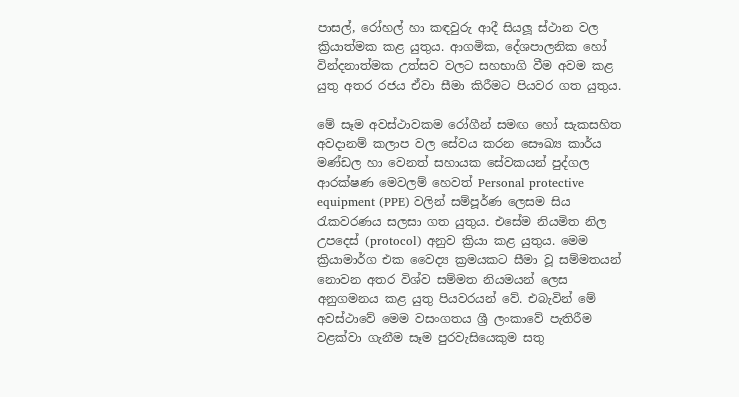පාසල්, රෝහල් හා කඳවුරු ආදී සියලූ ස්ථාන වල ක්‍රියාත්මක කළ යුතුය. ආගමික, දේශපාලනික හෝ වින්දනාත්මක උත්සව වලට සහභාගි වීම අවම කළ යුතු අතර රජය ඒවා සීමා කිරීමට පියවර ගත යුතුය.

මේ සෑම අවස්ථාවකම රෝගීන් සමඟ හෝ සැකසහිත අවදානම් කලාප වල සේවය කරන සෞඛ්‍ය කාර්ය මණ්ඩල හා වෙනත් සහායක සේවකයන් පුද්ගල ආරක්ෂණ මෙවලම් හෙවත් Personal protective equipment (PPE) වලින් සම්පූර්ණ ලෙසම සිය රැකවරණය සලසා ගත යුතුය. එසේම නියමිත නිල උපදෙස් (protocol) අනුව ක්‍රියා කළ යුතුය. මෙම ක්‍රියාමාර්ග එක වෛද්‍ය ක්‍රමයකට සීමා වූ සම්මතයන් නොවන අතර විශ්ව සම්මත නියමයන් ලෙස අනුගමනය කළ යුතු පියවරයන් වේ. එබැවින් මේ අවස්ථාවේ මෙම වසංගතය ශ්‍රී ලංකාවේ පැතිරීම වළක්වා ගැනීම සෑම පුරවැසියෙකුම සතු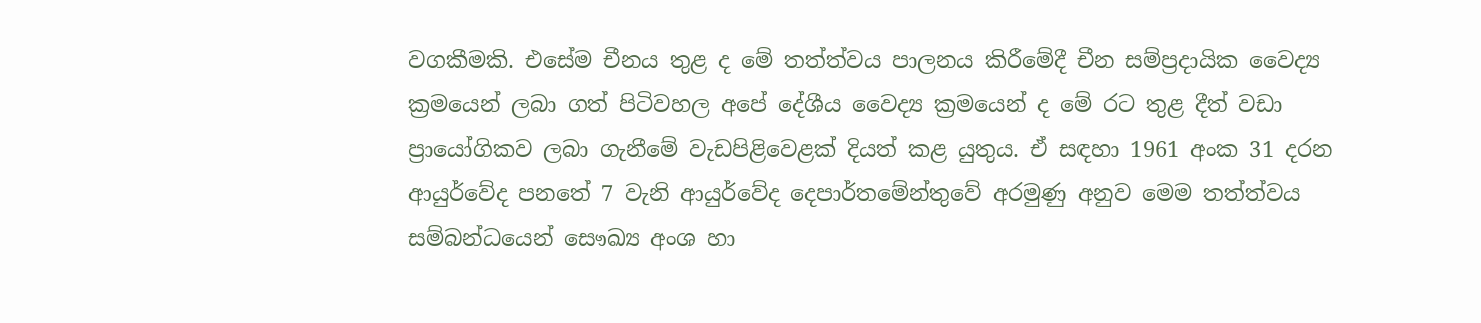වගකීමකි. එසේම චීනය තුළ ද මේ තත්ත්වය පාලනය කිරීමේදී චීන සම්ප්‍රදායික වෛද්‍ය ක්‍රමයෙන් ලබා ගත් පිටිවහල අපේ දේශීය වෛද්‍ය ක්‍රමයෙන් ද මේ රට තුළ දීත් වඩා ප්‍රායෝගිකව ලබා ගැනීමේ වැඩපිළිවෙළක් දියත් කළ යුතුය. ඒ සඳහා 1961 අංක 31 දරන ආයුර්වේද පනතේ 7 වැනි ආයුර්වේද දෙපාර්තමේන්තුවේ අරමුණු අනුව මෙම තත්ත්වය සම්බන්ධයෙන් සෞඛ්‍ය අංශ හා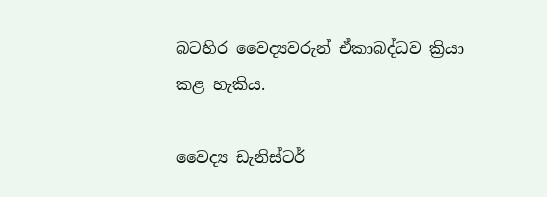බටහිර වෛද්‍යවරුන් ඒකාබද්ධව ක්‍රියා කළ හැකිය.

වෛද්‍ය ඩැනිස්ටර්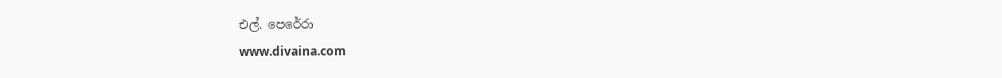එල්. පෙරේරා
www.divaina.com